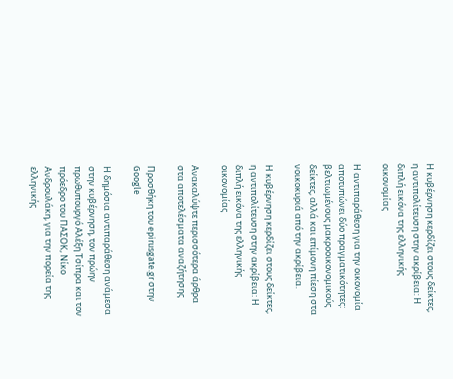Η κυβέρνηση κερδίζει στους δείκτες, η αντιπολίτευση στην ακρίβεια: Η διπλή εικόνα της ελληνικής οικονομίας

Η αντιπαράθεση για την οικονομία αποτυπώνει δύο πραγματικότητες: βελτιωμένους μακροοικονομικούς δείκτες, αλλά και επίμονη πίεση στα νοικοκυριά από την ακρίβεια.

Η κυβέρνηση κερδίζει στους δείκτες, η αντιπολίτευση στην ακρίβεια: Η διπλή εικόνα της ελληνικής οικονομίας

Ανακαλύψτε περισσότερα άρθρα στα αποτελέσματα αναζήτησης

Προσθήκη του epirusgate.gr στην Google

Η δημόσια αντιπαράθεση ανάμεσα στην κυβέρνηση, τον πρώην πρωθυπουργό Αλέξη Τσίπρα και τον πρόεδρο του ΠΑΣΟΚ, Νίκο Ανδρουλάκη, για την πορεία της ελληνικής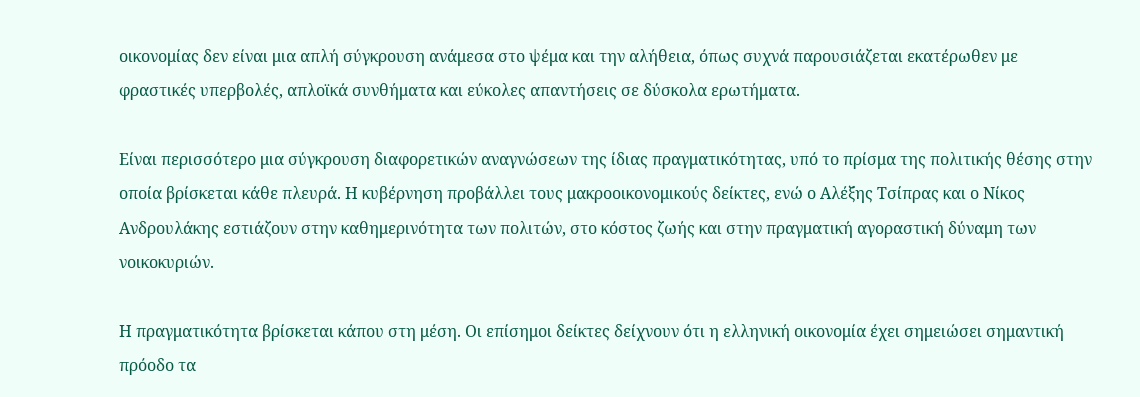οικονομίας δεν είναι μια απλή σύγκρουση ανάμεσα στο ψέμα και την αλήθεια, όπως συχνά παρουσιάζεται εκατέρωθεν με φραστικές υπερβολές, απλοϊκά συνθήματα και εύκολες απαντήσεις σε δύσκολα ερωτήματα.

Είναι περισσότερο μια σύγκρουση διαφορετικών αναγνώσεων της ίδιας πραγματικότητας, υπό το πρίσμα της πολιτικής θέσης στην οποία βρίσκεται κάθε πλευρά. Η κυβέρνηση προβάλλει τους μακροοικονομικούς δείκτες, ενώ ο Αλέξης Τσίπρας και ο Νίκος Ανδρουλάκης εστιάζουν στην καθημερινότητα των πολιτών, στο κόστος ζωής και στην πραγματική αγοραστική δύναμη των νοικοκυριών.

Η πραγματικότητα βρίσκεται κάπου στη μέση. Οι επίσημοι δείκτες δείχνουν ότι η ελληνική οικονομία έχει σημειώσει σημαντική πρόοδο τα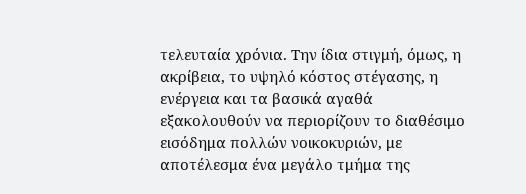τελευταία χρόνια. Την ίδια στιγμή, όμως, η ακρίβεια, το υψηλό κόστος στέγασης, η ενέργεια και τα βασικά αγαθά εξακολουθούν να περιορίζουν το διαθέσιμο εισόδημα πολλών νοικοκυριών, με αποτέλεσμα ένα μεγάλο τμήμα της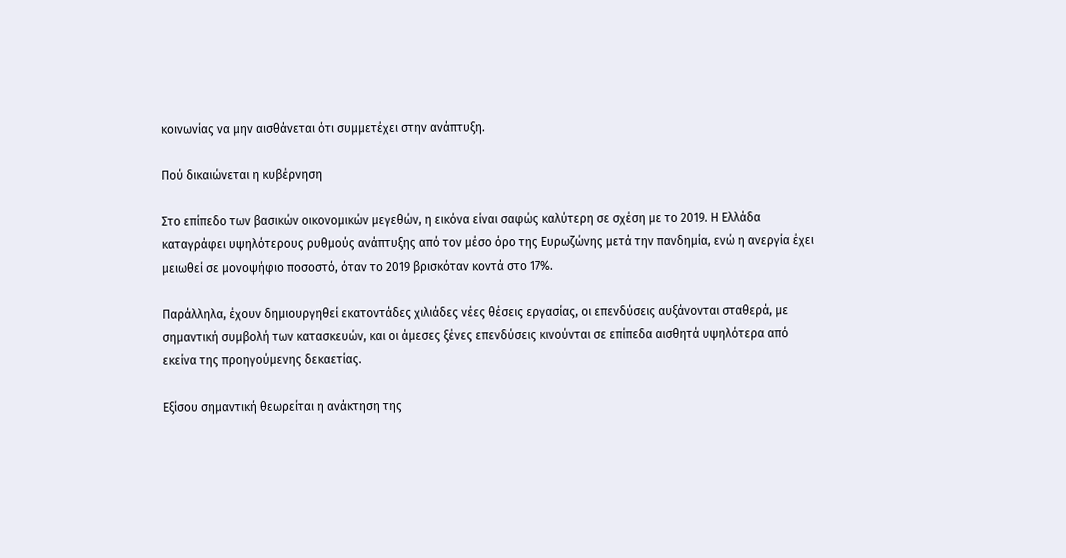κοινωνίας να μην αισθάνεται ότι συμμετέχει στην ανάπτυξη.

Πού δικαιώνεται η κυβέρνηση

Στο επίπεδο των βασικών οικονομικών μεγεθών, η εικόνα είναι σαφώς καλύτερη σε σχέση με το 2019. Η Ελλάδα καταγράφει υψηλότερους ρυθμούς ανάπτυξης από τον μέσο όρο της Ευρωζώνης μετά την πανδημία, ενώ η ανεργία έχει μειωθεί σε μονοψήφιο ποσοστό, όταν το 2019 βρισκόταν κοντά στο 17%.

Παράλληλα, έχουν δημιουργηθεί εκατοντάδες χιλιάδες νέες θέσεις εργασίας, οι επενδύσεις αυξάνονται σταθερά, με σημαντική συμβολή των κατασκευών, και οι άμεσες ξένες επενδύσεις κινούνται σε επίπεδα αισθητά υψηλότερα από εκείνα της προηγούμενης δεκαετίας.

Εξίσου σημαντική θεωρείται η ανάκτηση της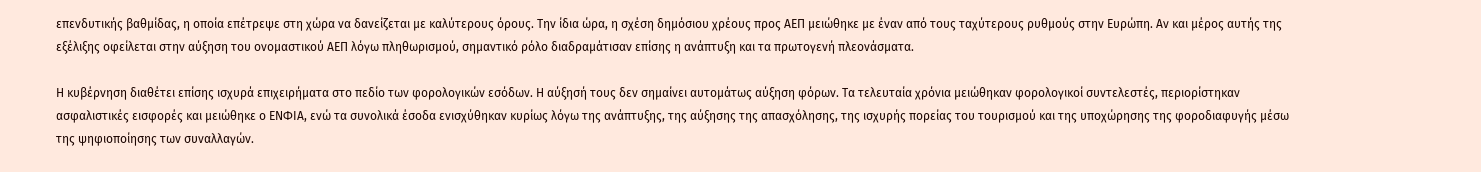επενδυτικής βαθμίδας, η οποία επέτρεψε στη χώρα να δανείζεται με καλύτερους όρους. Την ίδια ώρα, η σχέση δημόσιου χρέους προς ΑΕΠ μειώθηκε με έναν από τους ταχύτερους ρυθμούς στην Ευρώπη. Αν και μέρος αυτής της εξέλιξης οφείλεται στην αύξηση του ονομαστικού ΑΕΠ λόγω πληθωρισμού, σημαντικό ρόλο διαδραμάτισαν επίσης η ανάπτυξη και τα πρωτογενή πλεονάσματα.

Η κυβέρνηση διαθέτει επίσης ισχυρά επιχειρήματα στο πεδίο των φορολογικών εσόδων. Η αύξησή τους δεν σημαίνει αυτομάτως αύξηση φόρων. Τα τελευταία χρόνια μειώθηκαν φορολογικοί συντελεστές, περιορίστηκαν ασφαλιστικές εισφορές και μειώθηκε ο ΕΝΦΙΑ, ενώ τα συνολικά έσοδα ενισχύθηκαν κυρίως λόγω της ανάπτυξης, της αύξησης της απασχόλησης, της ισχυρής πορείας του τουρισμού και της υποχώρησης της φοροδιαφυγής μέσω της ψηφιοποίησης των συναλλαγών.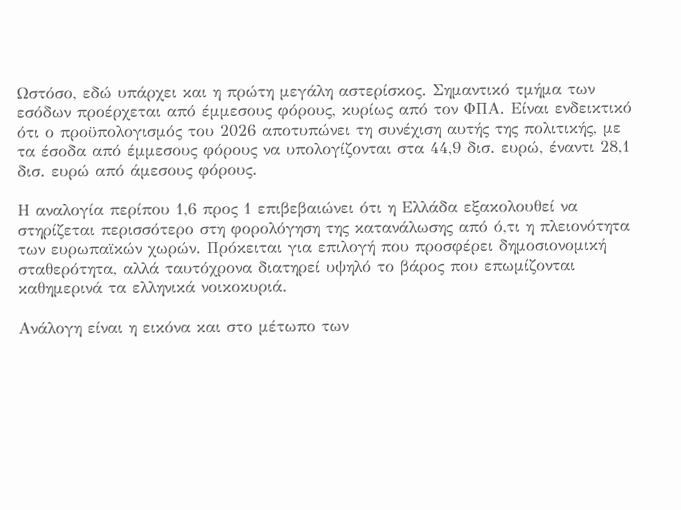Ωστόσο, εδώ υπάρχει και η πρώτη μεγάλη αστερίσκος. Σημαντικό τμήμα των εσόδων προέρχεται από έμμεσους φόρους, κυρίως από τον ΦΠΑ. Είναι ενδεικτικό ότι ο προϋπολογισμός του 2026 αποτυπώνει τη συνέχιση αυτής της πολιτικής, με τα έσοδα από έμμεσους φόρους να υπολογίζονται στα 44,9 δισ. ευρώ, έναντι 28,1 δισ. ευρώ από άμεσους φόρους.

Η αναλογία περίπου 1,6 προς 1 επιβεβαιώνει ότι η Ελλάδα εξακολουθεί να στηρίζεται περισσότερο στη φορολόγηση της κατανάλωσης από ό,τι η πλειονότητα των ευρωπαϊκών χωρών. Πρόκειται για επιλογή που προσφέρει δημοσιονομική σταθερότητα, αλλά ταυτόχρονα διατηρεί υψηλό το βάρος που επωμίζονται καθημερινά τα ελληνικά νοικοκυριά.

Ανάλογη είναι η εικόνα και στο μέτωπο των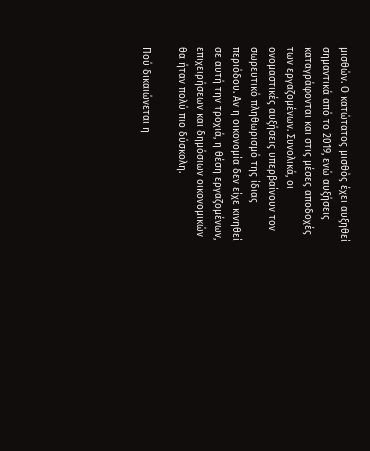μισθών. Ο κατώτατος μισθός έχει αυξηθεί σημαντικά από το 2019, ενώ αυξήσεις καταγράφονται και στις μέσες αποδοχές των εργαζομένων. Συνολικά, οι ονομαστικές αυξήσεις υπερβαίνουν τον σωρευτικό πληθωρισμό της ίδιας περιόδου. Αν η οικονομία δεν είχε κινηθεί σε αυτή την τροχιά, η θέση εργαζομένων, επιχειρήσεων και δημόσιων οικονομικών θα ήταν πολύ πιο δύσκολη.

Πού δικαιώνεται η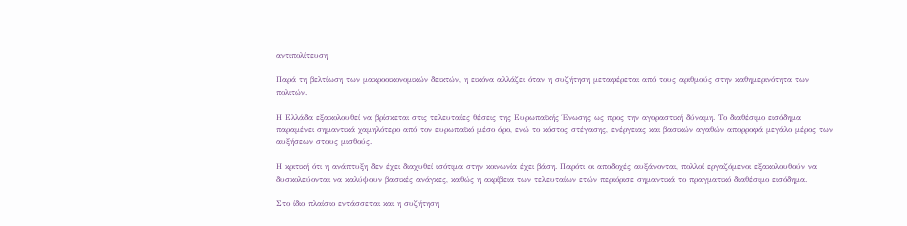αντιπολίτευση

Παρά τη βελτίωση των μακροοικονομικών δεικτών, η εικόνα αλλάζει όταν η συζήτηση μεταφέρεται από τους αριθμούς στην καθημερινότητα των πολιτών.

Η Ελλάδα εξακολουθεί να βρίσκεται στις τελευταίες θέσεις της Ευρωπαϊκής Ένωσης ως προς την αγοραστική δύναμη. Το διαθέσιμο εισόδημα παραμένει σημαντικά χαμηλότερο από τον ευρωπαϊκό μέσο όρο, ενώ το κόστος στέγασης, ενέργειας και βασικών αγαθών απορροφά μεγάλο μέρος των αυξήσεων στους μισθούς.

Η κριτική ότι η ανάπτυξη δεν έχει διαχυθεί ισότιμα στην κοινωνία έχει βάση. Παρότι οι αποδοχές αυξάνονται, πολλοί εργαζόμενοι εξακολουθούν να δυσκολεύονται να καλύψουν βασικές ανάγκες, καθώς η ακρίβεια των τελευταίων ετών περιόρισε σημαντικά το πραγματικό διαθέσιμο εισόδημα.

Στο ίδιο πλαίσιο εντάσσεται και η συζήτηση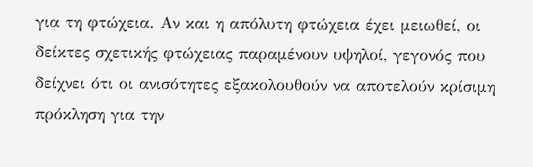για τη φτώχεια. Αν και η απόλυτη φτώχεια έχει μειωθεί, οι δείκτες σχετικής φτώχειας παραμένουν υψηλοί, γεγονός που δείχνει ότι οι ανισότητες εξακολουθούν να αποτελούν κρίσιμη πρόκληση για την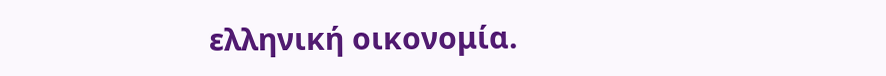ελληνική οικονομία.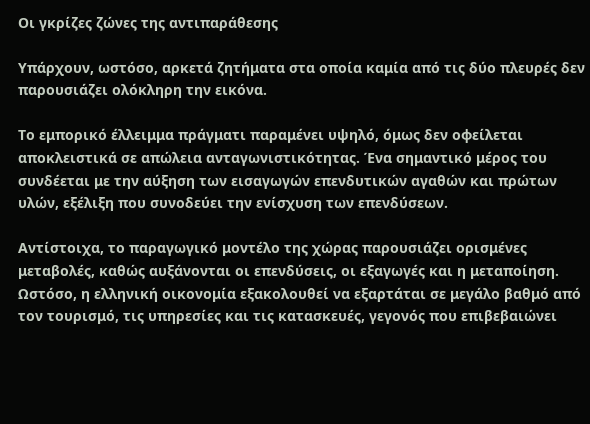Οι γκρίζες ζώνες της αντιπαράθεσης

Υπάρχουν, ωστόσο, αρκετά ζητήματα στα οποία καμία από τις δύο πλευρές δεν παρουσιάζει ολόκληρη την εικόνα.

Το εμπορικό έλλειμμα πράγματι παραμένει υψηλό, όμως δεν οφείλεται αποκλειστικά σε απώλεια ανταγωνιστικότητας. Ένα σημαντικό μέρος του συνδέεται με την αύξηση των εισαγωγών επενδυτικών αγαθών και πρώτων υλών, εξέλιξη που συνοδεύει την ενίσχυση των επενδύσεων.

Αντίστοιχα, το παραγωγικό μοντέλο της χώρας παρουσιάζει ορισμένες μεταβολές, καθώς αυξάνονται οι επενδύσεις, οι εξαγωγές και η μεταποίηση. Ωστόσο, η ελληνική οικονομία εξακολουθεί να εξαρτάται σε μεγάλο βαθμό από τον τουρισμό, τις υπηρεσίες και τις κατασκευές, γεγονός που επιβεβαιώνει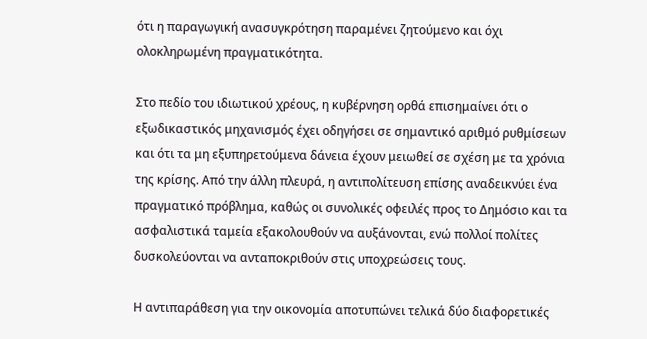ότι η παραγωγική ανασυγκρότηση παραμένει ζητούμενο και όχι ολοκληρωμένη πραγματικότητα.

Στο πεδίο του ιδιωτικού χρέους, η κυβέρνηση ορθά επισημαίνει ότι ο εξωδικαστικός μηχανισμός έχει οδηγήσει σε σημαντικό αριθμό ρυθμίσεων και ότι τα μη εξυπηρετούμενα δάνεια έχουν μειωθεί σε σχέση με τα χρόνια της κρίσης. Από την άλλη πλευρά, η αντιπολίτευση επίσης αναδεικνύει ένα πραγματικό πρόβλημα, καθώς οι συνολικές οφειλές προς το Δημόσιο και τα ασφαλιστικά ταμεία εξακολουθούν να αυξάνονται, ενώ πολλοί πολίτες δυσκολεύονται να ανταποκριθούν στις υποχρεώσεις τους.

Η αντιπαράθεση για την οικονομία αποτυπώνει τελικά δύο διαφορετικές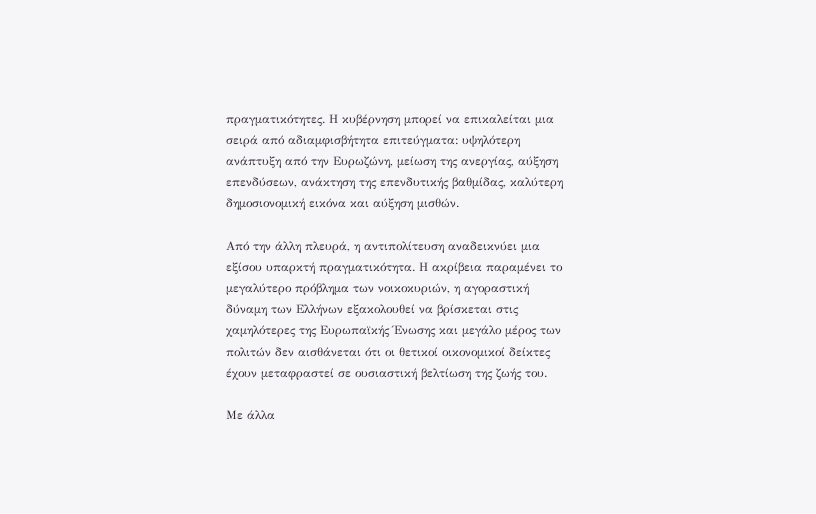πραγματικότητες. Η κυβέρνηση μπορεί να επικαλείται μια σειρά από αδιαμφισβήτητα επιτεύγματα: υψηλότερη ανάπτυξη από την Ευρωζώνη, μείωση της ανεργίας, αύξηση επενδύσεων, ανάκτηση της επενδυτικής βαθμίδας, καλύτερη δημοσιονομική εικόνα και αύξηση μισθών.

Από την άλλη πλευρά, η αντιπολίτευση αναδεικνύει μια εξίσου υπαρκτή πραγματικότητα. Η ακρίβεια παραμένει το μεγαλύτερο πρόβλημα των νοικοκυριών, η αγοραστική δύναμη των Ελλήνων εξακολουθεί να βρίσκεται στις χαμηλότερες της Ευρωπαϊκής Ένωσης και μεγάλο μέρος των πολιτών δεν αισθάνεται ότι οι θετικοί οικονομικοί δείκτες έχουν μεταφραστεί σε ουσιαστική βελτίωση της ζωής του.

Με άλλα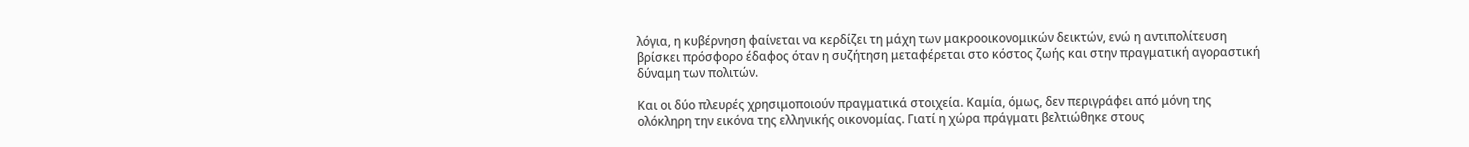λόγια, η κυβέρνηση φαίνεται να κερδίζει τη μάχη των μακροοικονομικών δεικτών, ενώ η αντιπολίτευση βρίσκει πρόσφορο έδαφος όταν η συζήτηση μεταφέρεται στο κόστος ζωής και στην πραγματική αγοραστική δύναμη των πολιτών.

Και οι δύο πλευρές χρησιμοποιούν πραγματικά στοιχεία. Καμία, όμως, δεν περιγράφει από μόνη της ολόκληρη την εικόνα της ελληνικής οικονομίας. Γιατί η χώρα πράγματι βελτιώθηκε στους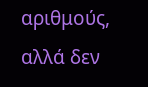αριθμούς, αλλά δεν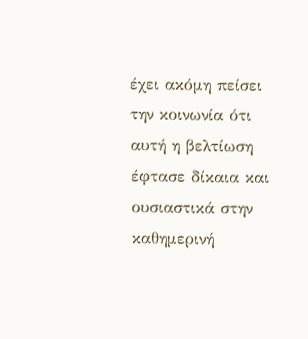έχει ακόμη πείσει την κοινωνία ότι αυτή η βελτίωση έφτασε δίκαια και ουσιαστικά στην καθημερινή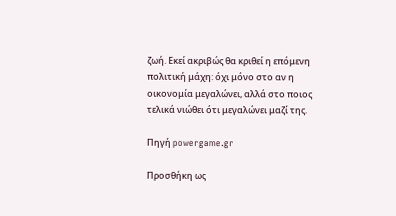ζωή. Εκεί ακριβώς θα κριθεί η επόμενη πολιτική μάχη: όχι μόνο στο αν η οικονομία μεγαλώνει, αλλά στο ποιος τελικά νιώθει ότι μεγαλώνει μαζί της.

Πηγή powergame.gr

Προσθήκη ως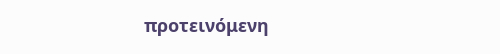προτεινόμενη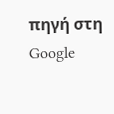πηγή στη Google